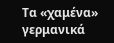Τα «χαμένα» γερμανικά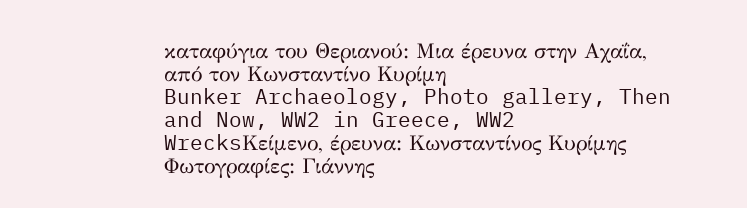καταφύγια του Θεριανού: Mια έρευνα στην Αχαΐα, από τον Κωνσταντίνο Κυρίμη
Bunker Archaeology, Photo gallery, Then and Now, WW2 in Greece, WW2 WrecksΚείμενο, έρευνα: Κωνσταντίνος Κυρίμης
Φωτογραφίες: Γιάννης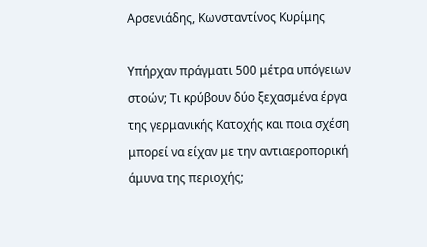Αρσενιάδης, Κωνσταντίνος Κυρίμης

Υπήρχαν πράγματι 500 μέτρα υπόγειων στοών; Τι κρύβουν δύο ξεχασμένα έργα της γερμανικής Κατοχής και ποια σχέση μπορεί να είχαν με την αντιαεροπορική άμυνα της περιοχής;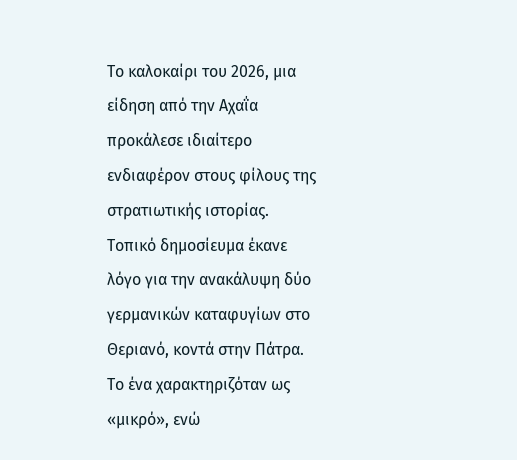Το καλοκαίρι του 2026, μια είδηση από την Αχαΐα προκάλεσε ιδιαίτερο ενδιαφέρον στους φίλους της στρατιωτικής ιστορίας. Τοπικό δημοσίευμα έκανε λόγο για την ανακάλυψη δύο γερμανικών καταφυγίων στο Θεριανό, κοντά στην Πάτρα. Το ένα χαρακτηριζόταν ως «μικρό», ενώ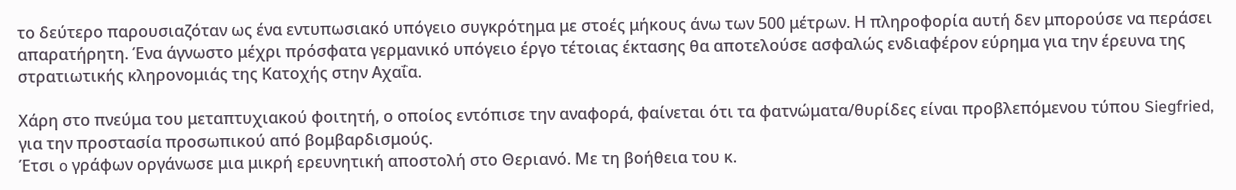το δεύτερο παρουσιαζόταν ως ένα εντυπωσιακό υπόγειο συγκρότημα με στοές μήκους άνω των 500 μέτρων. Η πληροφορία αυτή δεν μπορούσε να περάσει απαρατήρητη. Ένα άγνωστο μέχρι πρόσφατα γερμανικό υπόγειο έργο τέτοιας έκτασης θα αποτελούσε ασφαλώς ενδιαφέρον εύρημα για την έρευνα της στρατιωτικής κληρονομιάς της Κατοχής στην Αχαΐα.

Χάρη στο πνεύμα του μεταπτυχιακού φοιτητή, ο οποίος εντόπισε την αναφορά, φαίνεται ότι τα φατνώματα/θυρίδες είναι προβλεπόμενου τύπου Siegfried, για την προστασία προσωπικού από βομβαρδισμούς.
Έτσι o γράφων οργάνωσε μια μικρή ερευνητική αποστολή στο Θεριανό. Με τη βοήθεια του κ.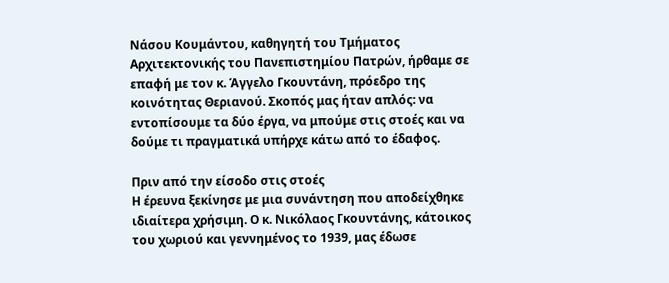Νάσου Κουμάντου, καθηγητή του Τμήματος Αρχιτεκτονικής του Πανεπιστημίου Πατρών, ήρθαμε σε επαφή με τον κ. Άγγελο Γκουντάνη, πρόεδρο της κοινότητας Θεριανού. Σκοπός μας ήταν απλός: να εντοπίσουμε τα δύο έργα, να μπούμε στις στοές και να δούμε τι πραγματικά υπήρχε κάτω από το έδαφος.

Πριν από την είσοδο στις στοές
Η έρευνα ξεκίνησε με μια συνάντηση που αποδείχθηκε ιδιαίτερα χρήσιμη. Ο κ. Νικόλαος Γκουντάνης, κάτοικος του χωριού και γεννημένος το 1939, μας έδωσε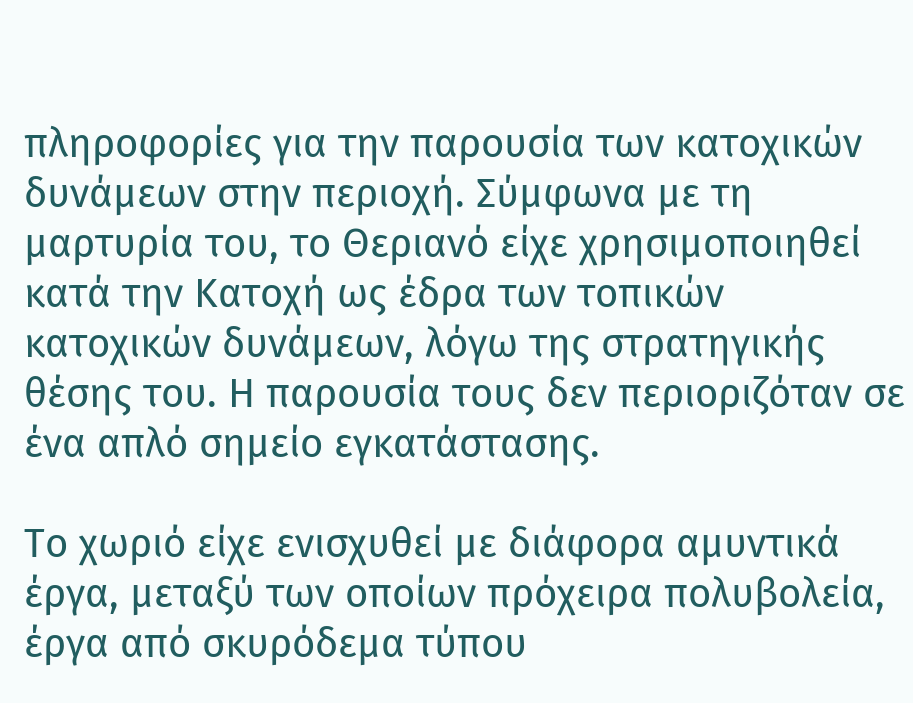πληροφορίες για την παρουσία των κατοχικών δυνάμεων στην περιοχή. Σύμφωνα με τη μαρτυρία του, το Θεριανό είχε χρησιμοποιηθεί κατά την Κατοχή ως έδρα των τοπικών κατοχικών δυνάμεων, λόγω της στρατηγικής θέσης του. Η παρουσία τους δεν περιοριζόταν σε ένα απλό σημείο εγκατάστασης.

Το χωριό είχε ενισχυθεί με διάφορα αμυντικά έργα, μεταξύ των οποίων πρόχειρα πολυβολεία, έργα από σκυρόδεμα τύπου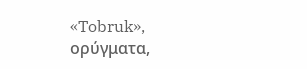«Tobruk», ορύγματα,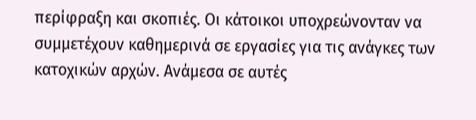περίφραξη και σκοπιές. Οι κάτοικοι υποχρεώνονταν να συμμετέχουν καθημερινά σε εργασίες για τις ανάγκες των κατοχικών αρχών. Ανάμεσα σε αυτές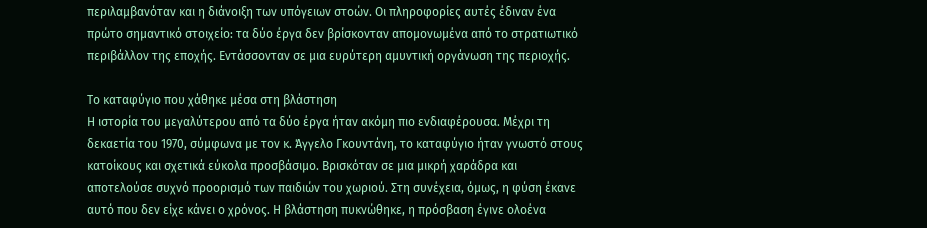περιλαμβανόταν και η διάνοιξη των υπόγειων στοών. Οι πληροφορίες αυτές έδιναν ένα πρώτο σημαντικό στοιχείο: τα δύο έργα δεν βρίσκονταν απομονωμένα από το στρατιωτικό περιβάλλον της εποχής. Εντάσσονταν σε μια ευρύτερη αμυντική οργάνωση της περιοχής.

Το καταφύγιο που χάθηκε μέσα στη βλάστηση
Η ιστορία του μεγαλύτερου από τα δύο έργα ήταν ακόμη πιο ενδιαφέρουσα. Μέχρι τη δεκαετία του 1970, σύμφωνα με τον κ. Άγγελο Γκουντάνη, το καταφύγιο ήταν γνωστό στους κατοίκους και σχετικά εύκολα προσβάσιμο. Βρισκόταν σε μια μικρή χαράδρα και αποτελούσε συχνό προορισμό των παιδιών του χωριού. Στη συνέχεια, όμως, η φύση έκανε αυτό που δεν είχε κάνει ο χρόνος. Η βλάστηση πυκνώθηκε, η πρόσβαση έγινε ολοένα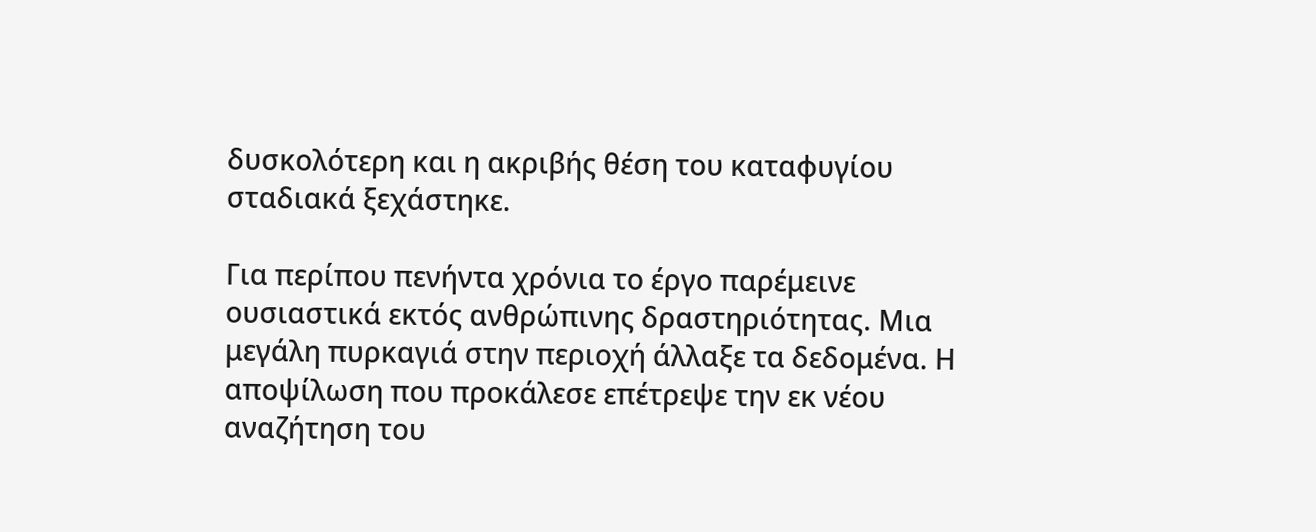δυσκολότερη και η ακριβής θέση του καταφυγίου σταδιακά ξεχάστηκε.

Για περίπου πενήντα χρόνια το έργο παρέμεινε ουσιαστικά εκτός ανθρώπινης δραστηριότητας. Μια μεγάλη πυρκαγιά στην περιοχή άλλαξε τα δεδομένα. Η αποψίλωση που προκάλεσε επέτρεψε την εκ νέου αναζήτηση του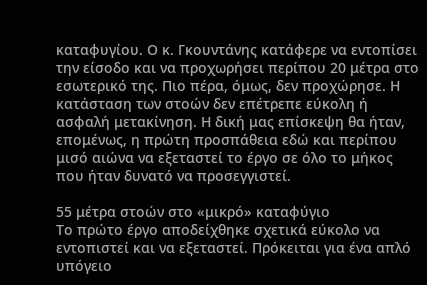καταφυγίου. Ο κ. Γκουντάνης κατάφερε να εντοπίσει την είσοδο και να προχωρήσει περίπου 20 μέτρα στο εσωτερικό της. Πιο πέρα, όμως, δεν προχώρησε. Η κατάσταση των στοών δεν επέτρεπε εύκολη ή ασφαλή μετακίνηση. Η δική μας επίσκεψη θα ήταν, επομένως, η πρώτη προσπάθεια εδώ και περίπου μισό αιώνα να εξεταστεί το έργο σε όλο το μήκος που ήταν δυνατό να προσεγγιστεί.

55 μέτρα στοών στο «μικρό» καταφύγιο
Το πρώτο έργο αποδείχθηκε σχετικά εύκολο να εντοπιστεί και να εξεταστεί. Πρόκειται για ένα απλό υπόγειο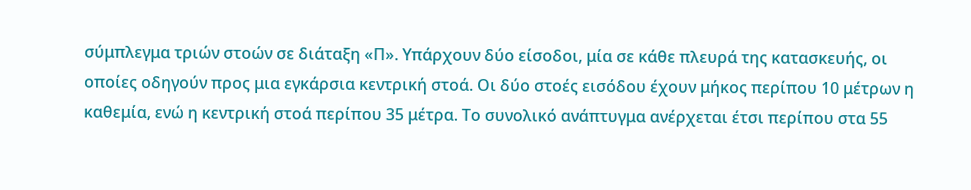σύμπλεγμα τριών στοών σε διάταξη «Π». Υπάρχουν δύο είσοδοι, μία σε κάθε πλευρά της κατασκευής, οι οποίες οδηγούν προς μια εγκάρσια κεντρική στοά. Οι δύο στοές εισόδου έχουν μήκος περίπου 10 μέτρων η καθεμία, ενώ η κεντρική στοά περίπου 35 μέτρα. Το συνολικό ανάπτυγμα ανέρχεται έτσι περίπου στα 55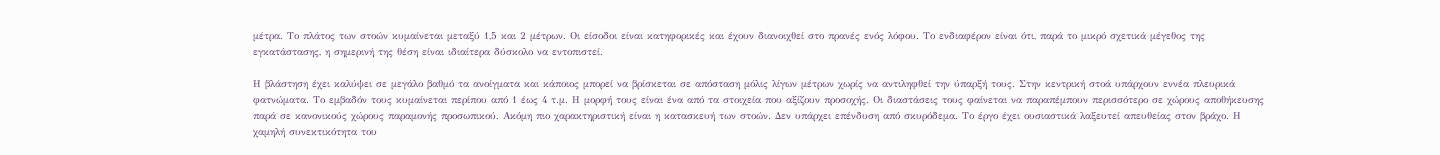μέτρα. Το πλάτος των στοών κυμαίνεται μεταξύ 1,5 και 2 μέτρων. Οι είσοδοι είναι κατηφορικές και έχουν διανοιχθεί στο πρανές ενός λόφου. Το ενδιαφέρον είναι ότι, παρά το μικρό σχετικά μέγεθος της εγκατάστασης, η σημερινή της θέση είναι ιδιαίτερα δύσκολο να εντοπιστεί.

Η βλάστηση έχει καλύψει σε μεγάλο βαθμό τα ανοίγματα και κάποιος μπορεί να βρίσκεται σε απόσταση μόλις λίγων μέτρων χωρίς να αντιληφθεί την ύπαρξή τους. Στην κεντρική στοά υπάρχουν εννέα πλευρικά φατνώματα. Το εμβαδόν τους κυμαίνεται περίπου από 1 έως 4 τ.μ. Η μορφή τους είναι ένα από τα στοιχεία που αξίζουν προσοχής. Οι διαστάσεις τους φαίνεται να παραπέμπουν περισσότερο σε χώρους αποθήκευσης παρά σε κανονικούς χώρους παραμονής προσωπικού. Ακόμη πιο χαρακτηριστική είναι η κατασκευή των στοών. Δεν υπάρχει επένδυση από σκυρόδεμα. Το έργο έχει ουσιαστικά λαξευτεί απευθείας στον βράχο. Η χαμηλή συνεκτικότητα του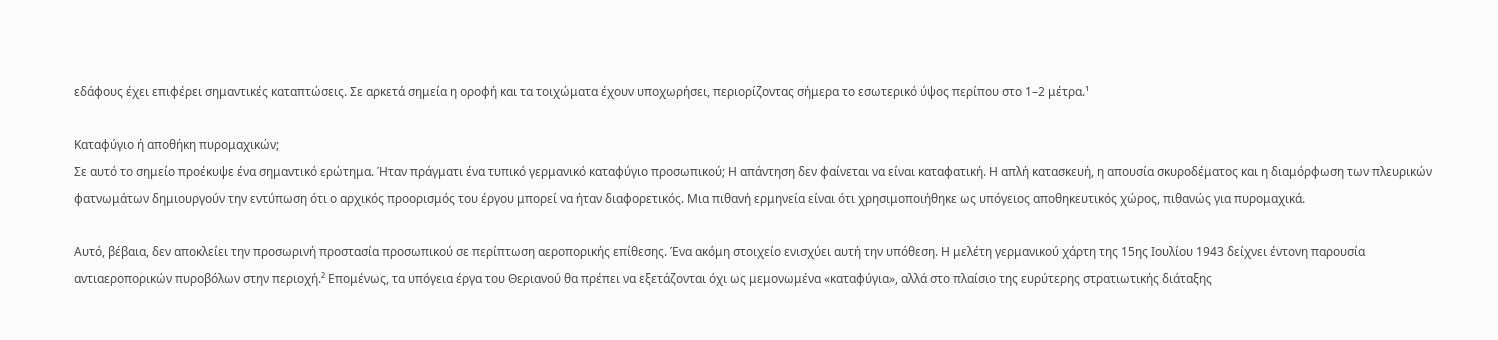εδάφους έχει επιφέρει σημαντικές καταπτώσεις. Σε αρκετά σημεία η οροφή και τα τοιχώματα έχουν υποχωρήσει, περιορίζοντας σήμερα το εσωτερικό ύψος περίπου στο 1–2 μέτρα.¹

Καταφύγιο ή αποθήκη πυρομαχικών;
Σε αυτό το σημείο προέκυψε ένα σημαντικό ερώτημα. Ήταν πράγματι ένα τυπικό γερμανικό καταφύγιο προσωπικού; Η απάντηση δεν φαίνεται να είναι καταφατική. Η απλή κατασκευή, η απουσία σκυροδέματος και η διαμόρφωση των πλευρικών φατνωμάτων δημιουργούν την εντύπωση ότι ο αρχικός προορισμός του έργου μπορεί να ήταν διαφορετικός. Μια πιθανή ερμηνεία είναι ότι χρησιμοποιήθηκε ως υπόγειος αποθηκευτικός χώρος, πιθανώς για πυρομαχικά.

Αυτό, βέβαια, δεν αποκλείει την προσωρινή προστασία προσωπικού σε περίπτωση αεροπορικής επίθεσης. Ένα ακόμη στοιχείο ενισχύει αυτή την υπόθεση. Η μελέτη γερμανικού χάρτη της 15ης Ιουλίου 1943 δείχνει έντονη παρουσία αντιαεροπορικών πυροβόλων στην περιοχή.² Επομένως, τα υπόγεια έργα του Θεριανού θα πρέπει να εξετάζονται όχι ως μεμονωμένα «καταφύγια», αλλά στο πλαίσιο της ευρύτερης στρατιωτικής διάταξης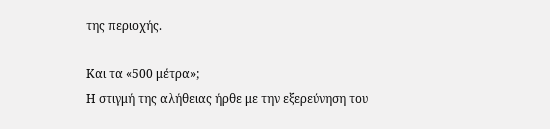της περιοχής.

Και τα «500 μέτρα»;
Η στιγμή της αλήθειας ήρθε με την εξερεύνηση του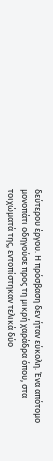δεύτερου έργου. Η πρόσβαση δεν ήταν εύκολη. Ένα απότομο μονοπάτι οδηγούσε προς τη μικρή χαράδρα όπου, στα τοιχώματά της, εντοπίστηκαν τελικά δύο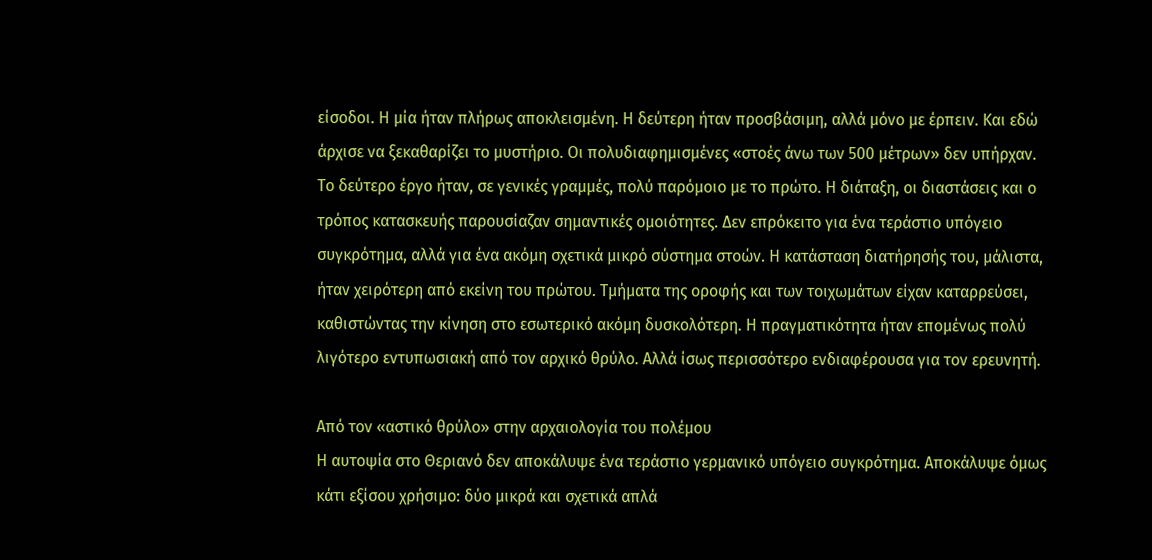είσοδοι. Η μία ήταν πλήρως αποκλεισμένη. Η δεύτερη ήταν προσβάσιμη, αλλά μόνο με έρπειν. Και εδώ άρχισε να ξεκαθαρίζει το μυστήριο. Οι πολυδιαφημισμένες «στοές άνω των 500 μέτρων» δεν υπήρχαν. Το δεύτερο έργο ήταν, σε γενικές γραμμές, πολύ παρόμοιο με το πρώτο. Η διάταξη, οι διαστάσεις και ο τρόπος κατασκευής παρουσίαζαν σημαντικές ομοιότητες. Δεν επρόκειτο για ένα τεράστιο υπόγειο συγκρότημα, αλλά για ένα ακόμη σχετικά μικρό σύστημα στοών. Η κατάσταση διατήρησής του, μάλιστα, ήταν χειρότερη από εκείνη του πρώτου. Τμήματα της οροφής και των τοιχωμάτων είχαν καταρρεύσει, καθιστώντας την κίνηση στο εσωτερικό ακόμη δυσκολότερη. Η πραγματικότητα ήταν επομένως πολύ λιγότερο εντυπωσιακή από τον αρχικό θρύλο. Αλλά ίσως περισσότερο ενδιαφέρουσα για τον ερευνητή.

Από τον «αστικό θρύλο» στην αρχαιολογία του πολέμου
Η αυτοψία στο Θεριανό δεν αποκάλυψε ένα τεράστιο γερμανικό υπόγειο συγκρότημα. Αποκάλυψε όμως κάτι εξίσου χρήσιμο: δύο μικρά και σχετικά απλά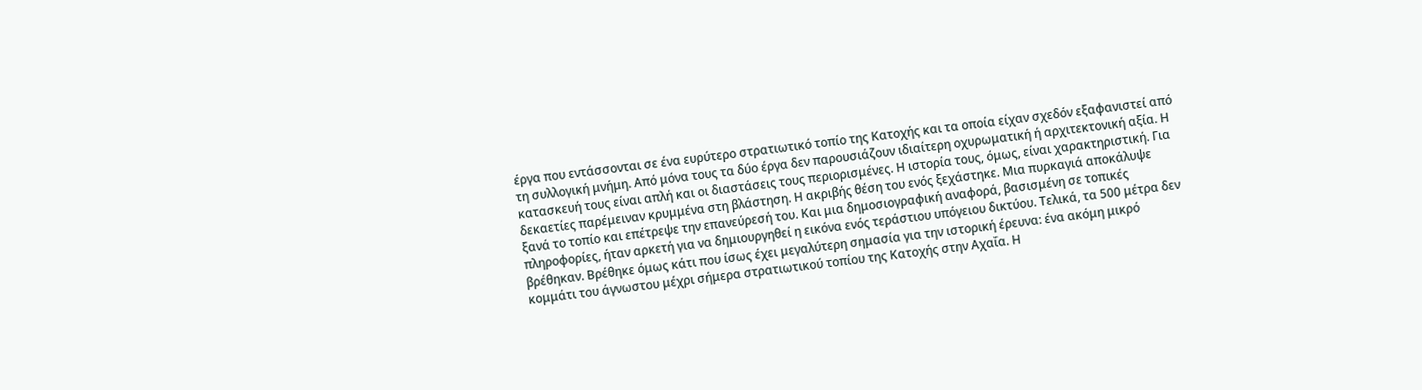έργα που εντάσσονται σε ένα ευρύτερο στρατιωτικό τοπίο της Κατοχής και τα οποία είχαν σχεδόν εξαφανιστεί από τη συλλογική μνήμη. Από μόνα τους τα δύο έργα δεν παρουσιάζουν ιδιαίτερη οχυρωματική ή αρχιτεκτονική αξία. Η κατασκευή τους είναι απλή και οι διαστάσεις τους περιορισμένες. Η ιστορία τους, όμως, είναι χαρακτηριστική. Για δεκαετίες παρέμειναν κρυμμένα στη βλάστηση. Η ακριβής θέση του ενός ξεχάστηκε. Μια πυρκαγιά αποκάλυψε ξανά το τοπίο και επέτρεψε την επανεύρεσή του. Και μια δημοσιογραφική αναφορά, βασισμένη σε τοπικές πληροφορίες, ήταν αρκετή για να δημιουργηθεί η εικόνα ενός τεράστιου υπόγειου δικτύου. Τελικά, τα 500 μέτρα δεν βρέθηκαν. Βρέθηκε όμως κάτι που ίσως έχει μεγαλύτερη σημασία για την ιστορική έρευνα: ένα ακόμη μικρό κομμάτι του άγνωστου μέχρι σήμερα στρατιωτικού τοπίου της Κατοχής στην Αχαΐα. Η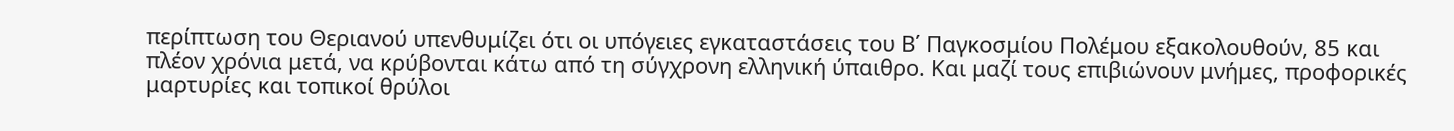περίπτωση του Θεριανού υπενθυμίζει ότι οι υπόγειες εγκαταστάσεις του Β΄ Παγκοσμίου Πολέμου εξακολουθούν, 85 και πλέον χρόνια μετά, να κρύβονται κάτω από τη σύγχρονη ελληνική ύπαιθρο. Και μαζί τους επιβιώνουν μνήμες, προφορικές μαρτυρίες και τοπικοί θρύλοι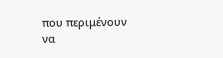που περιμένουν να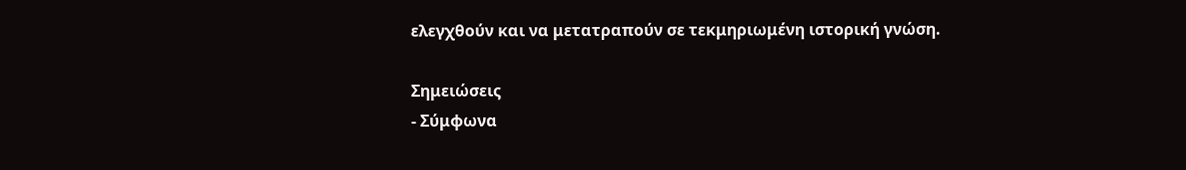ελεγχθούν και να μετατραπούν σε τεκμηριωμένη ιστορική γνώση.

Σημειώσεις
- Σύμφωνα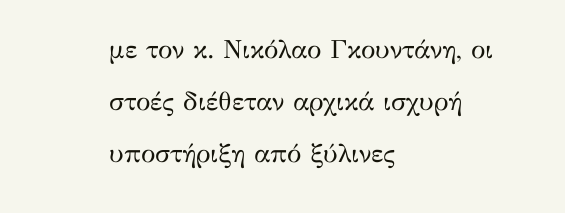με τον κ. Νικόλαο Γκουντάνη, οι στοές διέθεταν αρχικά ισχυρή υποστήριξη από ξύλινες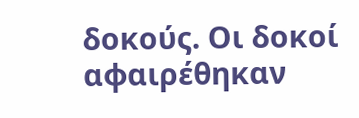δοκούς. Οι δοκοί αφαιρέθηκαν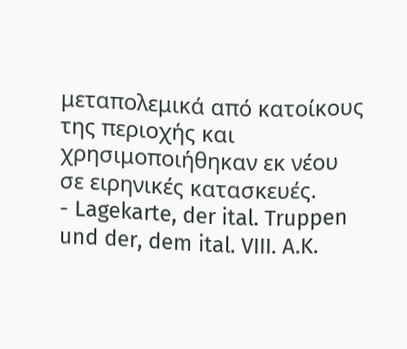μεταπολεμικά από κατοίκους της περιοχής και χρησιμοποιήθηκαν εκ νέου σε ειρηνικές κατασκευές.
- Lagekarte, der ital. Truppen und der, dem ital. VIII. A.K.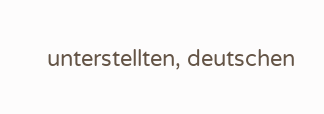unterstellten, deutschen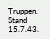Truppen. Stand 15.7.43.